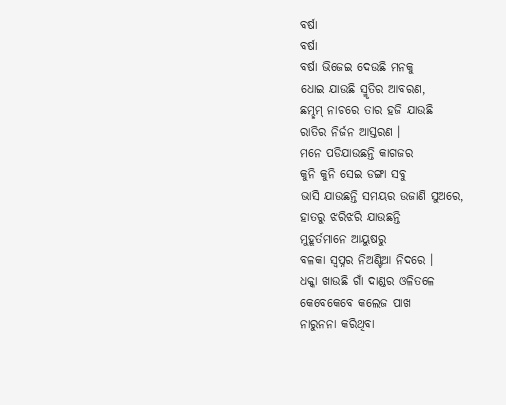ବର୍ଷା
ବର୍ଷା
ବର୍ଷା ଭିଜେଇ ଦେଉଛି ମନକୁ
ଧୋଇ ଯାଉଛି ସ୍ମୃତିର ଆବରଣ,
ଛମ୍ଛମ୍ ନାଚରେ ତାର ହଜି ଯାଉଛି
ରାତିର ନିର୍ଜନ ଆସ୍ତରଣ ।
ମନେ ପଡିଯାଉଛନ୍ତି କାଗଜର
କୁନି କୁନି ସେଇ ଡଙ୍ଗା ସବୁ
ଭାସି ଯାଉଛନ୍ତି ସମୟର ଉଜାଣି ସୁଅରେ,
ହାତରୁ ଝରିଝରି ଯାଉଛନ୍ତି
ମୁହୂର୍ତମାନେ ଆୟୁଷରୁ
ବଳକା ସ୍ବପ୍ନର ନିଅଣ୍ଟିଆ ନିଦରେ ।
ଧକ୍କା ଖାଉଛି ଗାଁ ଦାଣ୍ଡର ଓଳିତଳେ
କେବେକେବେ କଲେଜ ପାଖ
ନାରୁନନା କରିଥିବା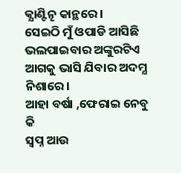କ୍ଯାଣ୍ଟିନୄ କାନ୍ଥରେ।
ସେଇଠି ମୁଁ ଓପାଡି ଆସିଛି
ଭଲପାଇବାର ଅଙ୍କୁରଟିଏ
ଆଗକୁ ଭାସି ଯିବାର ଅଦମ୍ଯ ନିଶାରେ।
ଆହା ବର୍ଷା ,ଫେରାଇ ନେବୁ କି
ସ୍ବପ୍ନ ଆଉ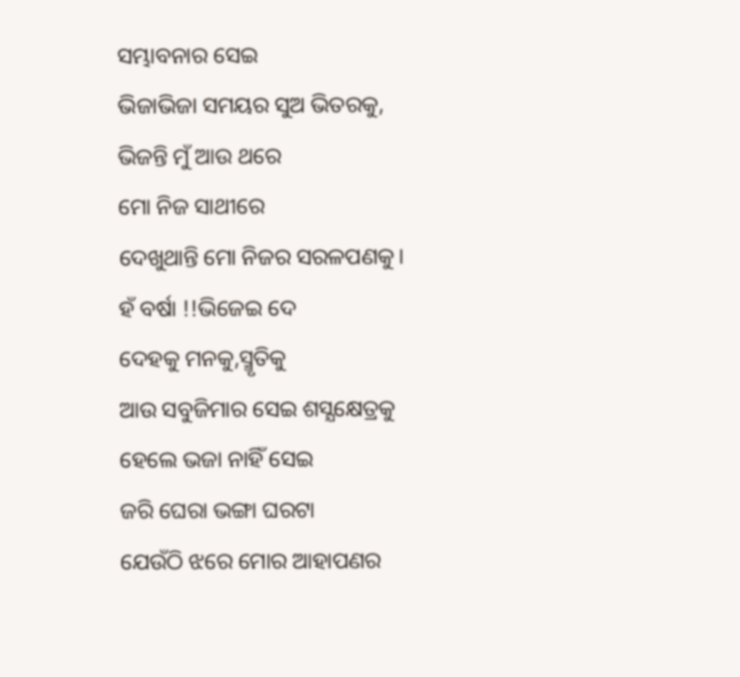ସମ୍ଭାବନାର ସେଇ
ଭିଜାଭିଜା ସମୟର ସୁଅ ଭିତରକୁ,
ଭିଜନ୍ତି ମୁଁ ଆଉ ଥରେ
ମୋ ନିଜ ସାଥୀରେ
ଦେଖୁଥାନ୍ତି ମୋ ନିଜର ସରଳପଣକୁ।
ହଁ ବର୍ଷା !!ଭିଜେଇ ଦେ
ଦେହକୁ ମନକୁ,ସ୍ମୃତିକୁ
ଆଉ ସବୁଜିମାର ସେଇ ଶସ୍ଯକ୍ଷେତ୍ରକୁ
ହେଲେ ଭଜା ନାହିଁ ସେଇ
ଜରି ଘେରା ଭଙ୍ଗା ଘରଟା
ଯେଉଁଠି ଝରେ ମୋର ଆହାପଣର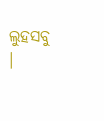ଲୁହସବୁ ।